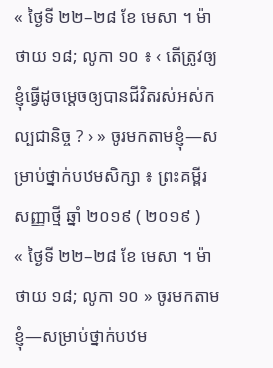« ថ្ងៃទី ២២–២៨ ខែ មេសា ។ ម៉ាថាយ ១៨; លូកា ១០ ៖ ‹ តើត្រូវឲ្យខ្ញុំធ្វើដូចម្ដេចឲ្យបានជីវិតរស់អស់កល្បជានិច្ច ? › » ចូរមកតាមខ្ញុំ—សម្រាប់ថ្នាក់បឋមសិក្សា ៖ ព្រះគម្ពីរសញ្ញាថ្មី ឆ្នាំ ២០១៩ ( ២០១៩ )
« ថ្ងៃទី ២២–២៨ ខែ មេសា ។ ម៉ាថាយ ១៨; លូកា ១០ » ចូរមកតាមខ្ញុំ—សម្រាប់ថ្នាក់បឋម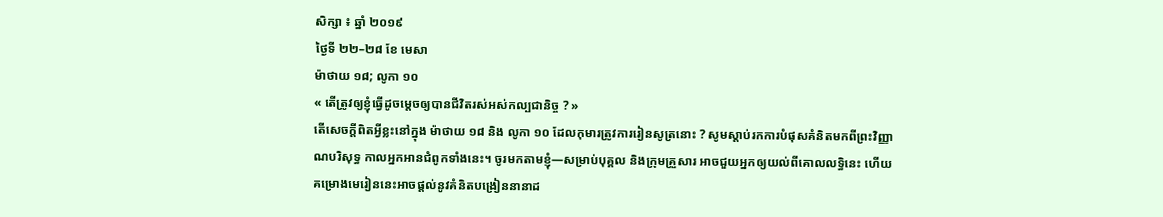សិក្សា ៖ ឆ្នាំ ២០១៩
ថ្ងៃទី ២២–២៨ ខែ មេសា
ម៉ាថាយ ១៨; លូកា ១០
« តើត្រូវឲ្យខ្ញុំធ្វើដូចម្ដេចឲ្យបានជីវិតរស់អស់កល្បជានិច្ច ? »
តើសេចក្ដីពិតអ្វីខ្លះនៅក្នុង ម៉ាថាយ ១៨ និង លូកា ១០ ដែលកុមារត្រូវការរៀនសូត្រនោះ ? សូមស្ដាប់រកការបំផុសគំនិតមកពីព្រះវិញ្ញាណបរិសុទ្ធ កាលអ្នកអានជំពូកទាំងនេះ។ ចូរមកតាមខ្ញុំ—សម្រាប់បុគ្គល និងក្រុមគ្រួសារ អាចជួយអ្នកឲ្យយល់ពីគោលលទ្ធិនេះ ហើយគម្រោងមេរៀននេះអាចផ្ដល់នូវគំនិតបង្រៀននានាដ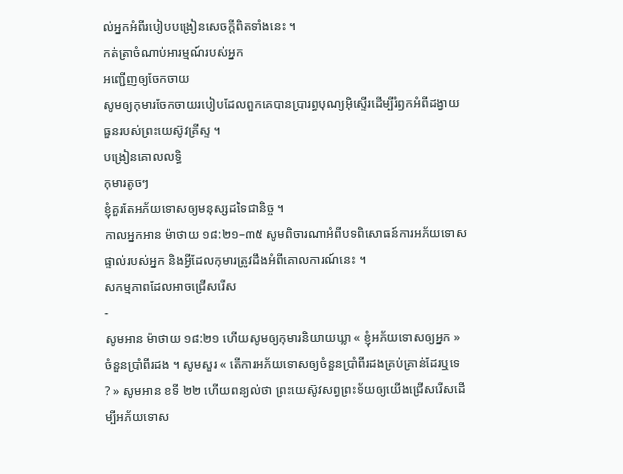ល់អ្នកអំពីរបៀបបង្រៀនសេចក្ដីពិតទាំងនេះ ។
កត់ត្រាចំណាប់អារម្មណ៍របស់អ្នក
អញ្ជើញឲ្យចែកចាយ
សូមឲ្យកុមារចែកចាយរបៀបដែលពួកគេបានប្រារព្ធបុណ្យអ៊ិស្ទើរដើម្បីរំឭកអំពីដង្វាយធួនរបស់ព្រះយេស៊ូវគ្រីស្ទ ។
បង្រៀនគោលលទ្ធិ
កុមារតូចៗ
ខ្ញុំគួរតែអភ័យទោសឲ្យមនុស្សដទៃជានិច្ច ។
កាលអ្នកអាន ម៉ាថាយ ១៨:២១–៣៥ សូមពិចារណាអំពីបទពិសោធន៍ការអភ័យទោសផ្ទាល់របស់អ្នក និងអ្វីដែលកុមារត្រូវដឹងអំពីគោលការណ៍នេះ ។
សកម្មភាពដែលអាចជ្រើសរើស
-
សូមអាន ម៉ាថាយ ១៨:២១ ហើយសូមឲ្យកុមារនិយាយឃ្លា « ខ្ញុំអភ័យទោសឲ្យអ្នក » ចំនួនប្រាំពីរដង ។ សូមសួរ « តើការអភ័យទោសឲ្យចំនួនប្រាំពីរដងគ្រប់គ្រាន់ដែរឬទេ ? » សូមអាន ខទី ២២ ហើយពន្យល់ថា ព្រះយេស៊ូវសព្វព្រះទ័យឲ្យយើងជ្រើសរើសដើម្បីអភ័យទោស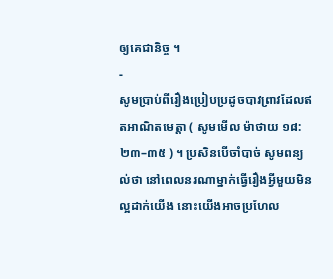ឲ្យគេជានិច្ច ។
-
សូមប្រាប់ពីរឿងប្រៀបប្រដូចបាវព្រាវដែលឥតអាណិតមេត្តា ( សូមមើល ម៉ាថាយ ១៨:២៣–៣៥ ) ។ ប្រសិនបើចាំបាច់ សូមពន្យល់ថា នៅពេលនរណាម្នាក់ធ្វើរឿងអ្វីមួយមិនល្អដាក់យើង នោះយើងអាចប្រហែល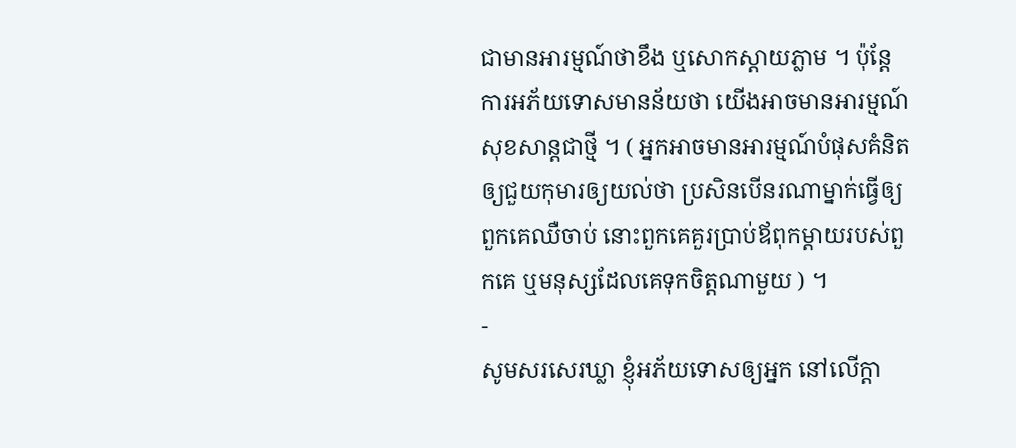ជាមានអារម្មណ៍ថាខឹង ឬសោកស្ដាយភ្លាម ។ ប៉ុន្ដែការអភ័យទោសមានន័យថា យើងអាចមានអារម្មណ៍សុខសាន្ដជាថ្មី ។ ( អ្នកអាចមានអារម្មណ៍បំផុសគំនិតឲ្យជួយកុមារឲ្យយល់ថា ប្រសិនបើនរណាម្នាក់ធ្វើឲ្យពួកគេឈឺចាប់ នោះពួកគេគួរប្រាប់ឪពុកម្ដាយរបស់ពួកគេ ឬមនុស្សដែលគេទុកចិត្តណាមួយ ) ។
-
សូមសរសេរឃ្លា ខ្ញុំអភ័យទោសឲ្យអ្នក នៅលើក្ដា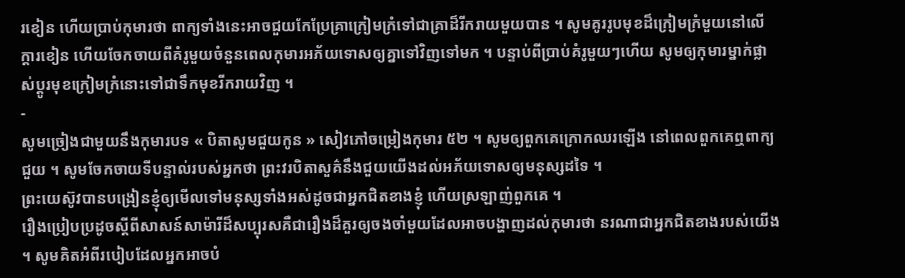រខៀន ហើយប្រាប់កុមារថា ពាក្យទាំងនេះអាចជួយកែប្រែគ្រាក្រៀមក្រំទៅជាគ្រាដ៏រីករាយមួយបាន ។ សូមគូររូបមុខដ៏ក្រៀមក្រំមួយនៅលើក្ដារខៀន ហើយចែកចាយពីគំរូមួយចំនួនពេលកុមារអភ័យទោសឲ្យគ្នាទៅវិញទៅមក ។ បន្ទាប់ពីប្រាប់គំរូមួយៗហើយ សូមឲ្យកុមារម្នាក់ផ្លាស់ប្ដូរមុខក្រៀមក្រំនោះទៅជាទឹកមុខរីករាយវិញ ។
-
សូមច្រៀងជាមួយនឹងកុមារបទ « បិតាសូមជួយកូន » សៀវភៅចម្រៀងកុមារ ៥២ ។ សូមឲ្យពួកគេក្រោកឈរឡើង នៅពេលពួកគេឮពាក្យ ជួយ ។ សូមចែកចាយទីបន្ទាល់របស់អ្នកថា ព្រះវរបិតាសួគ៌នឹងជួយយើងដល់អភ័យទោសឲ្យមនុស្សដទៃ ។
ព្រះយេស៊ូវបានបង្រៀនខ្ញុំឲ្យមើលទៅមនុស្សទាំងអស់ដូចជាអ្នកជិតខាងខ្ញុំ ហើយស្រឡាញ់ពួកគេ ។
រឿងប្រៀបប្រដូចស្ដីពីសាសន៍សាម៉ារីដ៏សប្បុរសគឺជារឿងដ៏គួរឲ្យចងចាំមួយដែលអាចបង្ហាញដល់កុមារថា នរណាជាអ្នកជិតខាងរបស់យើង ។ សូមគិតអំពីរបៀបដែលអ្នកអាចបំ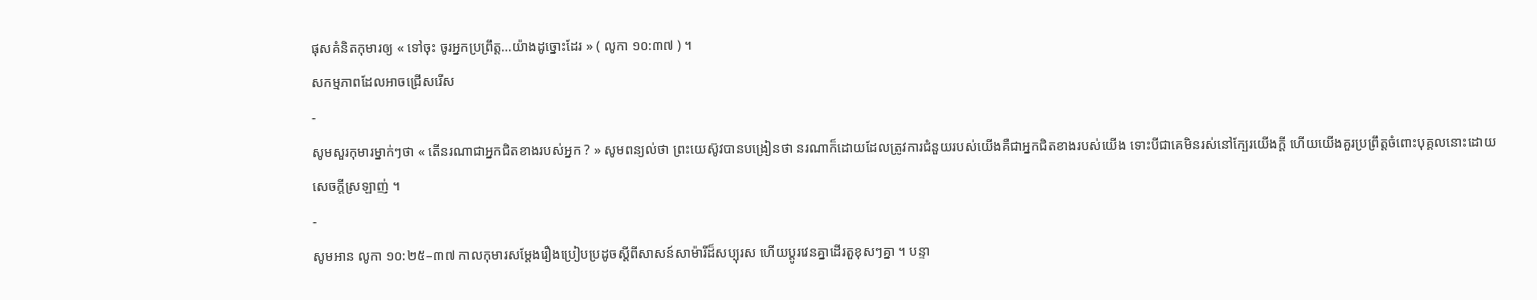ផុសគំនិតកុមារឲ្យ « ទៅចុះ ចូរអ្នកប្រព្រឹត្ត…យ៉ាងដូច្នោះដែរ » ( លូកា ១០:៣៧ ) ។
សកម្មភាពដែលអាចជ្រើសរើស
-
សូមសួរកុមារម្នាក់ៗថា « តើនរណាជាអ្នកជិតខាងរបស់អ្នក ? » សូមពន្យល់ថា ព្រះយេស៊ូវបានបង្រៀនថា នរណាក៏ដោយដែលត្រូវការជំនួយរបស់យើងគឺជាអ្នកជិតខាងរបស់យើង ទោះបីជាគេមិនរស់នៅក្បែរយើងក្ដី ហើយយើងគួរប្រព្រឹត្តចំពោះបុគ្គលនោះដោយសេចក្ដីស្រឡាញ់ ។
-
សូមអាន លូកា ១០:២៥–៣៧ កាលកុមារសម្ដែងរឿងប្រៀបប្រដូចស្ដីពីសាសន៍សាម៉ារីដ៏សប្បុរស ហើយប្ដូរវេនគ្នាដើរតួខុសៗគ្នា ។ បន្ទា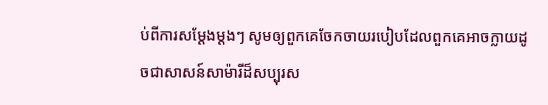ប់ពីការសម្ដែងម្ដងៗ សូមឲ្យពួកគេចែកចាយរបៀបដែលពួកគេអាចក្លាយដូចជាសាសន៍សាម៉ារីដ៏សប្បុរស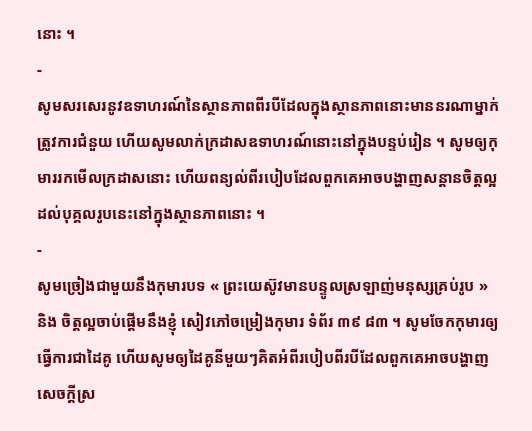នោះ ។
-
សូមសរសេរនូវឧទាហរណ៍នៃស្ថានភាពពីរបីដែលក្នុងស្ថានភាពនោះមាននរណាម្នាក់ត្រូវការជំនួយ ហើយសូមលាក់ក្រដាសឧទាហរណ៍នោះនៅក្នុងបន្ទប់រៀន ។ សូមឲ្យកុមាររកមើលក្រដាសនោះ ហើយពន្យល់ពីរបៀបដែលពួកគេអាចបង្ហាញសន្ដានចិត្តល្អដល់បុគ្គលរូបនេះនៅក្នុងស្ថានភាពនោះ ។
-
សូមច្រៀងជាមួយនឹងកុមារបទ « ព្រះយេស៊ូវមានបន្ទូលស្រឡាញ់មនុស្សគ្រប់រូប » និង ចិត្តល្អចាប់ផ្ដើមនឹងខ្ញុំ សៀវភៅចម្រៀងកុមារ ទំព័រ ៣៩ ៨៣ ។ សូមចែកកុមារឲ្យធ្វើការជាដៃគូ ហើយសូមឲ្យដៃគូនីមួយៗគិតអំពីរបៀបពីរបីដែលពួកគេអាចបង្ហាញសេចក្ដីស្រ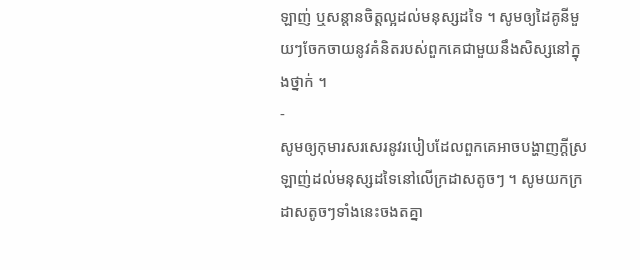ឡាញ់ ឬសន្ដានចិត្តល្អដល់មនុស្សដទៃ ។ សូមឲ្យដៃគូនីមួយៗចែកចាយនូវគំនិតរបស់ពួកគេជាមួយនឹងសិស្សនៅក្នុងថ្នាក់ ។
-
សូមឲ្យកុមារសរសេរនូវរបៀបដែលពួកគេអាចបង្ហាញក្ដីស្រឡាញ់ដល់មនុស្សដទៃនៅលើក្រដាសតូចៗ ។ សូមយកក្រដាសតូចៗទាំងនេះចងតគ្នា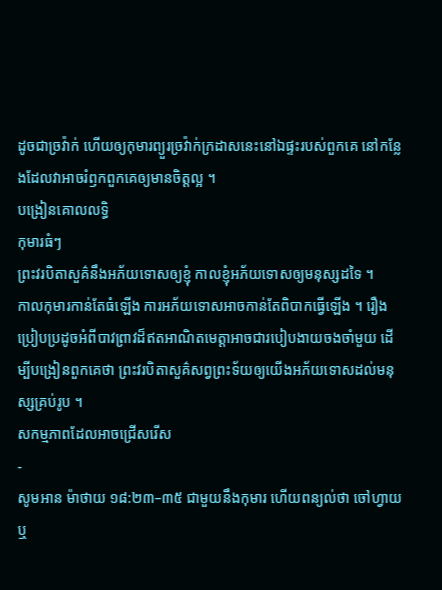ដូចជាច្រវ៉ាក់ ហើយឲ្យកុមារព្យួរច្រវ៉ាក់ក្រដាសនេះនៅឯផ្ទះរបស់ពួកគេ នៅកន្លែងដែលវាអាចរំឭកពួកគេឲ្យមានចិត្តល្អ ។
បង្រៀនគោលលទ្ធិ
កុមារធំៗ
ព្រះវរបិតាសួគ៌នឹងអភ័យទោសឲ្យខ្ញុំ កាលខ្ញុំអភ័យទោសឲ្យមនុស្សដទៃ ។
កាលកុមារកាន់តែធំឡើង ការអភ័យទោសអាចកាន់តែពិបាកធ្វើឡើង ។ រឿងប្រៀបប្រដូចអំពីបាវព្រាវដ៏ឥតអាណិតមេត្តាអាចជារបៀបងាយចងចាំមួយ ដើម្បីបង្រៀនពួកគេថា ព្រះវរបិតាសួគ៌សព្វព្រះទ័យឲ្យយើងអភ័យទោសដល់មនុស្សគ្រប់រូប ។
សកម្មភាពដែលអាចជ្រើសរើស
-
សូមអាន ម៉ាថាយ ១៨:២៣–៣៥ ជាមួយនឹងកុមារ ហើយពន្យល់ថា ចៅហ្វាយ ឬ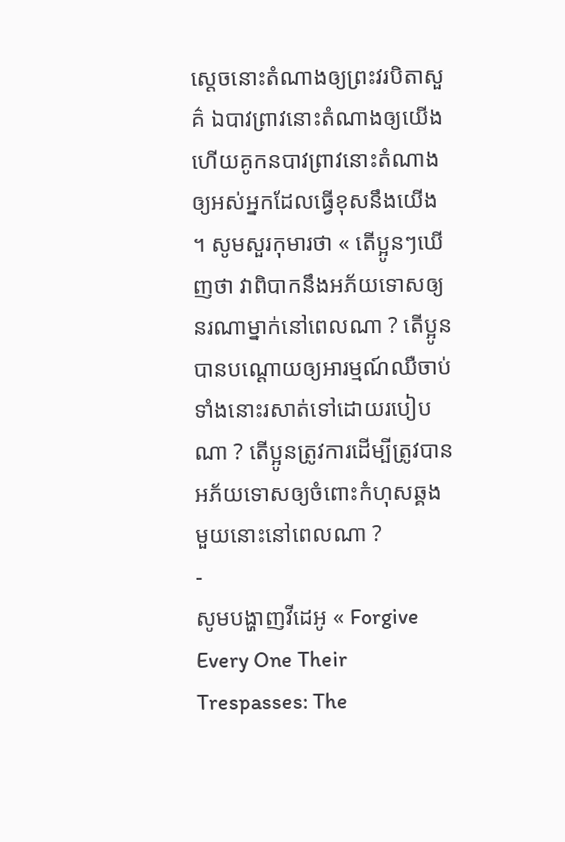ស្ដេចនោះតំណាងឲ្យព្រះវរបិតាសួគ៌ ឯបាវព្រាវនោះតំណាងឲ្យយើង ហើយគូកនបាវព្រាវនោះតំណាងឲ្យអស់អ្នកដែលធ្វើខុសនឹងយើង ។ សូមសួរកុមារថា « តើប្អូនៗឃើញថា វាពិបាកនឹងអភ័យទោសឲ្យនរណាម្នាក់នៅពេលណា ? តើប្អូនបានបណ្ដោយឲ្យអារម្មណ៍ឈឺចាប់ទាំងនោះរសាត់ទៅដោយរបៀបណា ? តើប្អូនត្រូវការដើម្បីត្រូវបានអភ័យទោសឲ្យចំពោះកំហុសឆ្គងមួយនោះនៅពេលណា ?
-
សូមបង្ហាញវីដេអូ « Forgive Every One Their Trespasses: The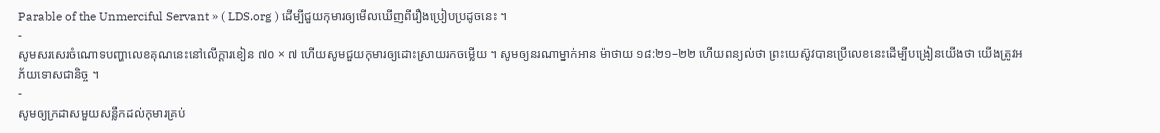Parable of the Unmerciful Servant » ( LDS.org ) ដើម្បីជួយកុមារឲ្យមើលឃើញពីរឿងប្រៀបប្រដូចនេះ ។
-
សូមសរសេរចំណោទបញ្ហាលេខគុណនេះនៅលើក្ដារខៀន ៧០ × ៧ ហើយសូមជួយកុមារឲ្យដោះស្រាយរកចម្លើយ ។ សូមឲ្យនរណាម្នាក់អាន ម៉ាថាយ ១៨:២១–២២ ហើយពន្យល់ថា ព្រះយេស៊ូវបានប្រើលេខនេះដើម្បីបង្រៀនយើងថា យើងត្រូវអភ័យទោសជានិច្ច ។
-
សូមឲ្យក្រដាសមួយសន្លឹកដល់កុមារគ្រប់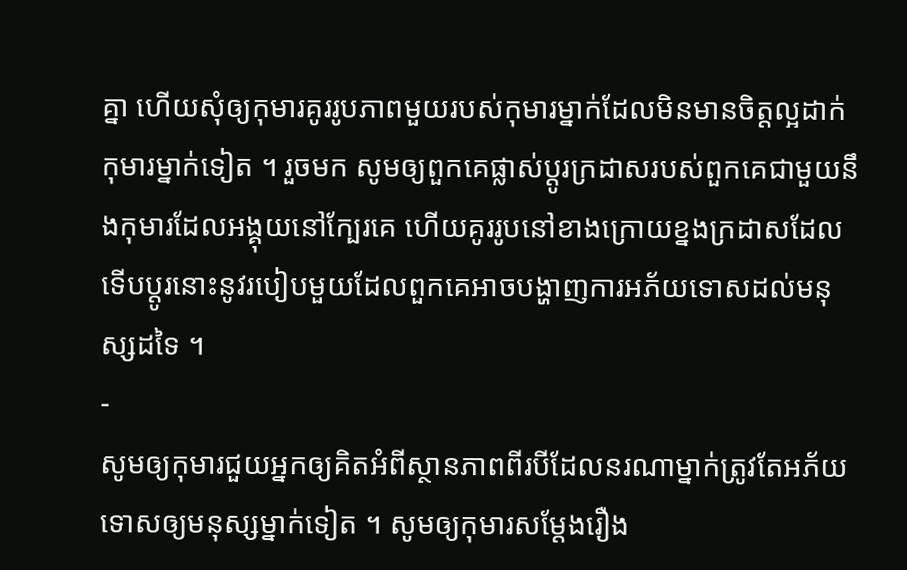គ្នា ហើយសុំឲ្យកុមារគូររូបភាពមួយរបស់កុមារម្នាក់ដែលមិនមានចិត្តល្អដាក់កុមារម្នាក់ទៀត ។ រួចមក សូមឲ្យពួកគេផ្លាស់ប្ដូរក្រដាសរបស់ពួកគេជាមួយនឹងកុមារដែលអង្គុយនៅក្បែរគេ ហើយគូររូបនៅខាងក្រោយខ្នងក្រដាសដែលទើបប្ដូរនោះនូវរបៀបមួយដែលពួកគេអាចបង្ហាញការអភ័យទោសដល់មនុស្សដទៃ ។
-
សូមឲ្យកុមារជួយអ្នកឲ្យគិតអំពីស្ថានភាពពីរបីដែលនរណាម្នាក់ត្រូវតែអភ័យទោសឲ្យមនុស្សម្នាក់ទៀត ។ សូមឲ្យកុមារសម្ដែងរឿង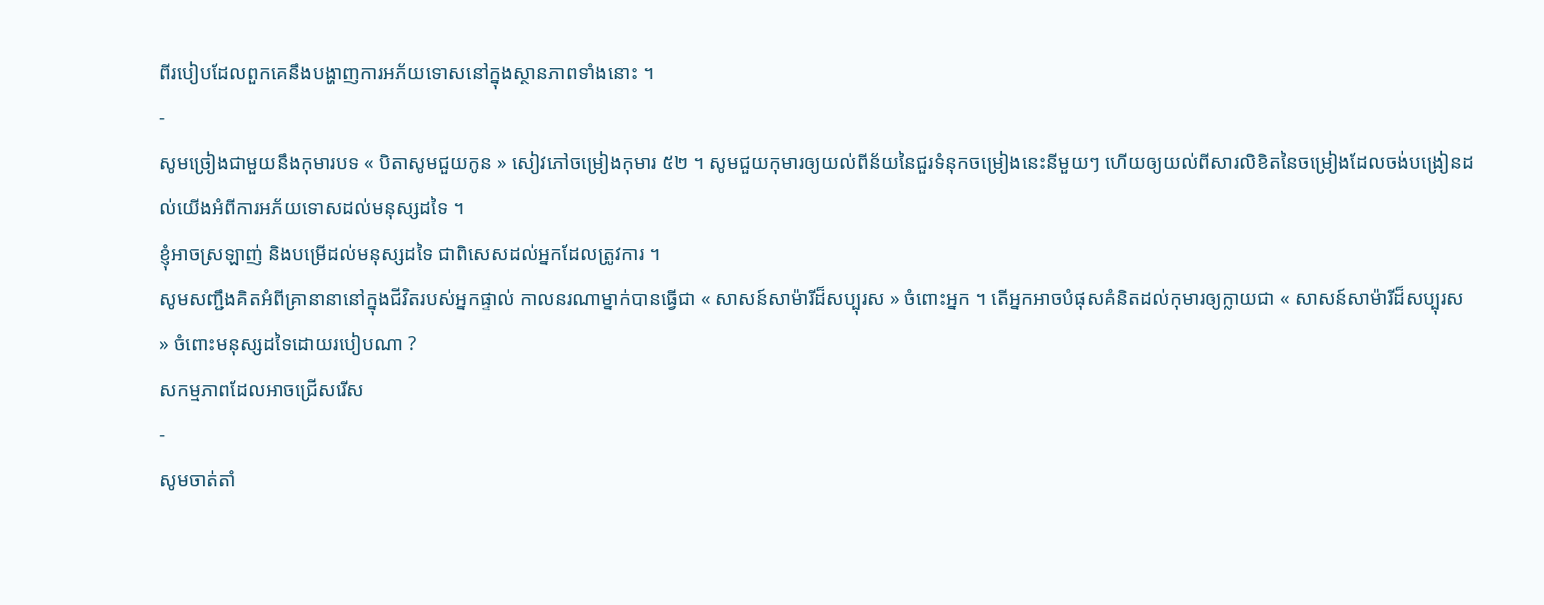ពីរបៀបដែលពួកគេនឹងបង្ហាញការអភ័យទោសនៅក្នុងស្ថានភាពទាំងនោះ ។
-
សូមច្រៀងជាមួយនឹងកុមារបទ « បិតាសូមជួយកូន » សៀវភៅចម្រៀងកុមារ ៥២ ។ សូមជួយកុមារឲ្យយល់ពីន័យនៃជួរទំនុកចម្រៀងនេះនីមួយៗ ហើយឲ្យយល់ពីសារលិខិតនៃចម្រៀងដែលចង់បង្រៀនដល់យើងអំពីការអភ័យទោសដល់មនុស្សដទៃ ។
ខ្ញុំអាចស្រឡាញ់ និងបម្រើដល់មនុស្សដទៃ ជាពិសេសដល់អ្នកដែលត្រូវការ ។
សូមសញ្ជឹងគិតអំពីគ្រានានានៅក្នុងជីវិតរបស់អ្នកផ្ទាល់ កាលនរណាម្នាក់បានធ្វើជា « សាសន៍សាម៉ារីដ៏សប្បុរស » ចំពោះអ្នក ។ តើអ្នកអាចបំផុសគំនិតដល់កុមារឲ្យក្លាយជា « សាសន៍សាម៉ារីដ៏សប្បុរស » ចំពោះមនុស្សដទៃដោយរបៀបណា ?
សកម្មភាពដែលអាចជ្រើសរើស
-
សូមចាត់តាំ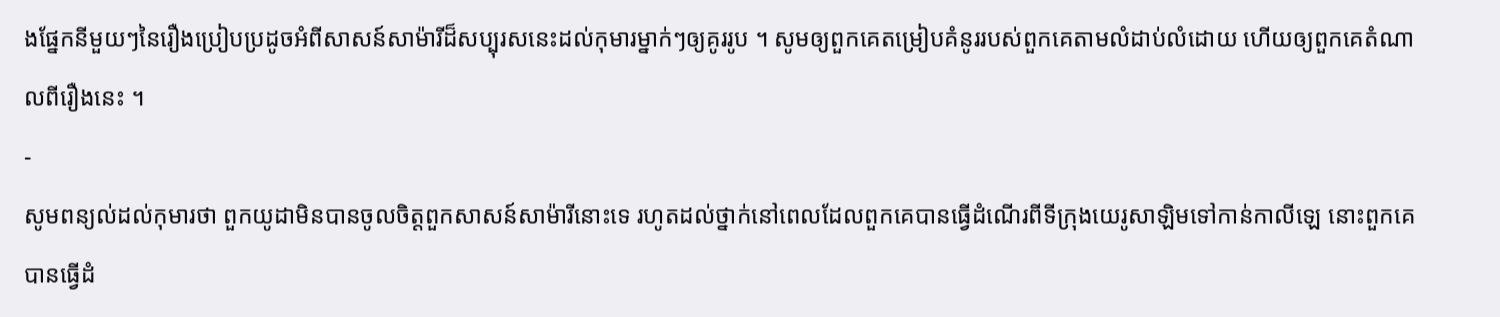ងផ្នែកនីមួយៗនៃរឿងប្រៀបប្រដូចអំពីសាសន៍សាម៉ារីដ៏សប្បុរសនេះដល់កុមារម្នាក់ៗឲ្យគូររូប ។ សូមឲ្យពួកគេតម្រៀបគំនូររបស់ពួកគេតាមលំដាប់លំដោយ ហើយឲ្យពួកគេតំណាលពីរឿងនេះ ។
-
សូមពន្យល់ដល់កុមារថា ពួកយូដាមិនបានចូលចិត្តពួកសាសន៍សាម៉ារីនោះទេ រហូតដល់ថ្នាក់នៅពេលដែលពួកគេបានធ្វើដំណើរពីទីក្រុងយេរូសាឡិមទៅកាន់កាលីឡេ នោះពួកគេបានធ្វើដំ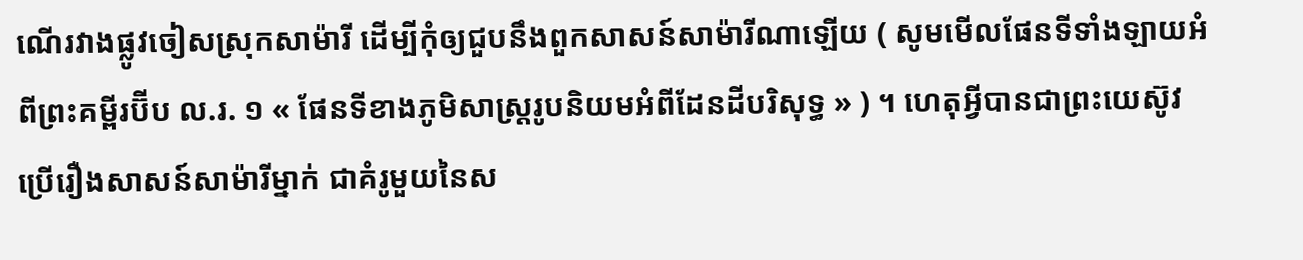ណើរវាងផ្លូវចៀសស្រុកសាម៉ារី ដើម្បីកុំឲ្យជួបនឹងពួកសាសន៍សាម៉ារីណាឡើយ ( សូមមើលផែនទីទាំងឡាយអំពីព្រះគម្ពីរប៊ីប ល.រ. ១ « ផែនទីខាងភូមិសាស្ដ្ររូបនិយមអំពីដែនដីបរិសុទ្ធ » ) ។ ហេតុអ្វីបានជាព្រះយេស៊ូវប្រើរឿងសាសន៍សាម៉ារីម្នាក់ ជាគំរូមួយនៃស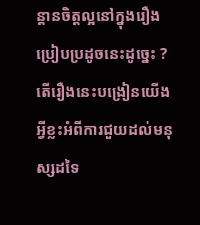ន្ដានចិត្តល្អនៅក្នុងរឿងប្រៀបប្រដូចនេះដូច្នេះ ? តើរឿងនេះបង្រៀនយើងអ្វីខ្លះអំពីការជួយដល់មនុស្សដទៃ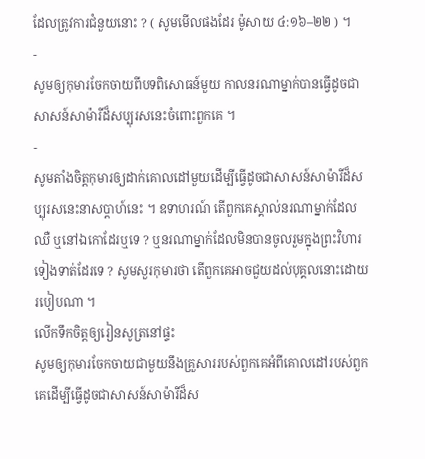ដែលត្រូវការជំនួយនោះ ? ( សូមមើលផងដែរ ម៉ូសាយ ៤:១៦–២២ ) ។
-
សូមឲ្យកុមារចែកចាយពីបទពិសោធន៍មួយ កាលនរណាម្នាក់បានធ្វើដូចជាសាសន៍សាម៉ារីដ៏សប្បុរសនេះចំពោះពួកគេ ។
-
សូមតាំងចិត្តកុមារឲ្យដាក់គោលដៅមួយដើម្បីធ្វើដូចជាសាសន៍សាម៉ារីដ៏សប្បុរសនេះនាសប្ដាហ៍នេះ ។ ឧទាហរណ៍ តើពួកគេស្គាល់នរណាម្នាក់ដែលឈឺ ឬនៅឯកោដែរឬទេ ? ឬនរណាម្នាក់ដែលមិនបានចូលរួមក្នុងព្រះវិហារទៀងទាត់ដែរទេ ? សូមសួរកុមារថា តើពួកគេអាចជួយដល់បុគ្គលនោះដោយរបៀបណា ។
លើកទឹកចិត្តឲ្យរៀនសូត្រនៅផ្ទះ
សូមឲ្យកុមារចែកចាយជាមួយនឹងគ្រួសាររបស់ពួកគេអំពីគោលដៅរបស់ពួកគេដើម្បីធ្វើដូចជាសាសន៍សាម៉ារីដ៏ស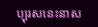ប្បុរសនេះនាស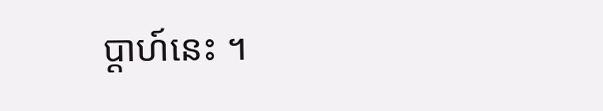ប្ដាហ៍នេះ ។